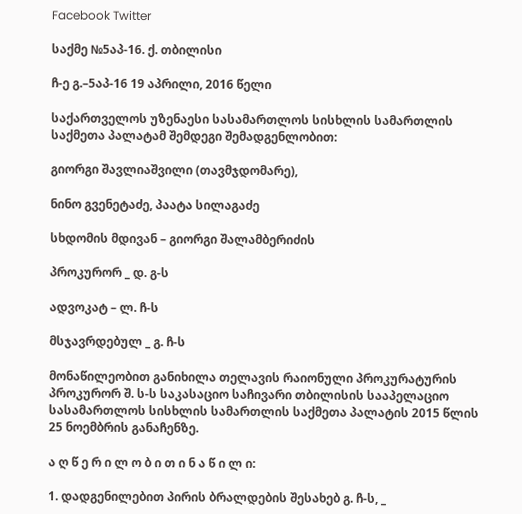Facebook Twitter

საქმე №5აპ-16. ქ. თბილისი

ჩ-ე გ.–5აპ-16 19 აპრილი, 2016 წელი

საქართველოს უზენაესი სასამართლოს სისხლის სამართლის საქმეთა პალატამ შემდეგი შემადგენლობით:

გიორგი შავლიაშვილი (თავმჯდომარე),

ნინო გვენეტაძე, პაატა სილაგაძე

სხდომის მდივან – გიორგი შალამბერიძის

პროკურორ _ დ. გ-ს

ადვოკატ – ლ. ჩ-ს

მსჯავრდებულ _ გ. ჩ-ს

მონაწილეობით განიხილა თელავის რაიონული პროკურატურის პროკურორ შ. ს-ს საკასაციო საჩივარი თბილისის სააპელაციო სასამართლოს სისხლის სამართლის საქმეთა პალატის 2015 წლის 25 ნოემბრის განაჩენზე.

ა ღ წ ე რ ი ლ ო ბ ი თ ი ნ ა წ ი ლ ი:

1. დადგენილებით პირის ბრალდების შესახებ გ. ჩ-ს, _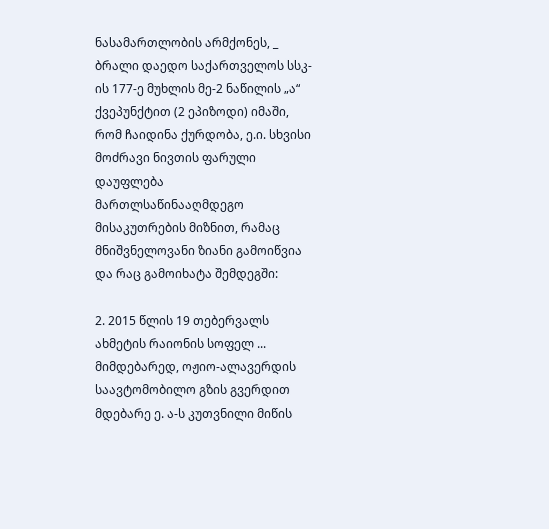ნასამართლობის არმქონეს, _ ბრალი დაედო საქართველოს სსკ-ის 177-ე მუხლის მე-2 ნაწილის „ა“ ქვეპუნქტით (2 ეპიზოდი) იმაში, რომ ჩაიდინა ქურდობა, ე.ი. სხვისი მოძრავი ნივთის ფარული დაუფლება მართლსაწინააღმდეგო მისაკუთრების მიზნით, რამაც მნიშვნელოვანი ზიანი გამოიწვია და რაც გამოიხატა შემდეგში:

2. 2015 წლის 19 თებერვალს ახმეტის რაიონის სოფელ ... მიმდებარედ, ოჟიო-ალავერდის საავტომობილო გზის გვერდით მდებარე ე. ა-ს კუთვნილი მიწის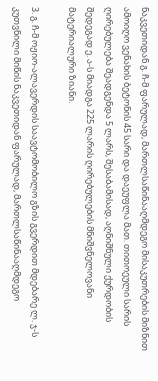ნაკვეთიდან გ. ჩ-მ ფარულად, მართლსაწინააღმდეგო მისაკუთრების მიზნით ამოიღო ვენახის ბეტონის 45 სარი და დაეუფლა მათ. თითოეული სარის ღირებულება შეადგენდა 5 ლარს, შესაბამისად, აღნიშნული ქურდობის შედეგად ე. ა-ს მიადგა 225 ლარის ღირებულების მნიშვნელოვანი მატერიალური ზიანი.

3. გ. ჩ-მ ოჟიო-ალავერდის საავტომობილო გზის გვერდით მდებარე ლ. ჯ-ს კუთვნილი მიწის ნაკვეთიდან ფარულად, მართლსაწინააღმდეგო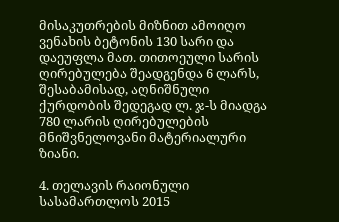მისაკუთრების მიზნით ამოიღო ვენახის ბეტონის 130 სარი და დაეუფლა მათ. თითოეული სარის ღირებულება შეადგენდა 6 ლარს, შესაბამისად, აღნიშნული ქურდობის შედეგად ლ. ჯ-ს მიადგა 780 ლარის ღირებულების მნიშვნელოვანი მატერიალური ზიანი.

4. თელავის რაიონული სასამართლოს 2015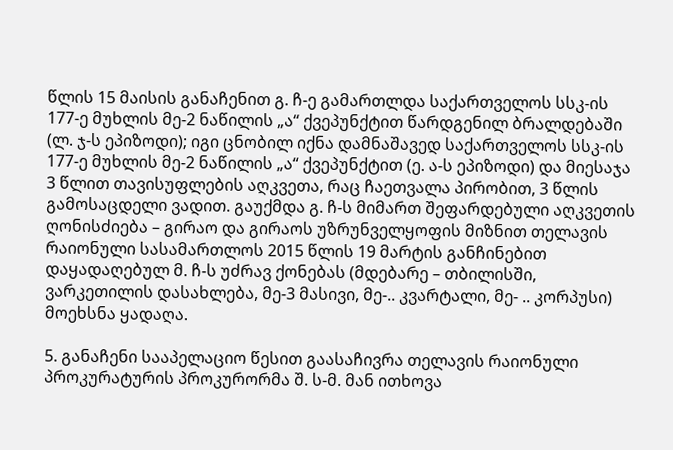წლის 15 მაისის განაჩენით გ. ჩ-ე გამართლდა საქართველოს სსკ-ის 177-ე მუხლის მე-2 ნაწილის „ა“ ქვეპუნქტით წარდგენილ ბრალდებაში (ლ. ჯ-ს ეპიზოდი); იგი ცნობილ იქნა დამნაშავედ საქართველოს სსკ-ის 177-ე მუხლის მე-2 ნაწილის „ა“ ქვეპუნქტით (ე. ა-ს ეპიზოდი) და მიესაჯა 3 წლით თავისუფლების აღკვეთა, რაც ჩაეთვალა პირობით, 3 წლის გამოსაცდელი ვადით. გაუქმდა გ. ჩ-ს მიმართ შეფარდებული აღკვეთის ღონისძიება – გირაო და გირაოს უზრუნველყოფის მიზნით თელავის რაიონული სასამართლოს 2015 წლის 19 მარტის განჩინებით დაყადაღებულ მ. ჩ-ს უძრავ ქონებას (მდებარე – თბილისში, ვარკეთილის დასახლება, მე-3 მასივი, მე-.. კვარტალი, მე- .. კორპუსი) მოეხსნა ყადაღა.

5. განაჩენი სააპელაციო წესით გაასაჩივრა თელავის რაიონული პროკურატურის პროკურორმა შ. ს-მ. მან ითხოვა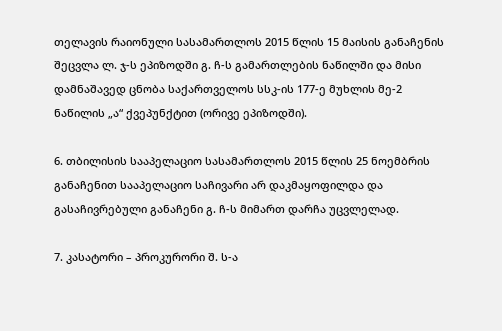თელავის რაიონული სასამართლოს 2015 წლის 15 მაისის განაჩენის შეცვლა ლ. ჯ-ს ეპიზოდში გ. ჩ-ს გამართლების ნაწილში და მისი დამნაშავედ ცნობა საქართველოს სსკ-ის 177-ე მუხლის მე-2 ნაწილის „ა“ ქვეპუნქტით (ორივე ეპიზოდში).

6. თბილისის სააპელაციო სასამართლოს 2015 წლის 25 ნოემბრის განაჩენით სააპელაციო საჩივარი არ დაკმაყოფილდა და გასაჩივრებული განაჩენი გ. ჩ-ს მიმართ დარჩა უცვლელად.

7. კასატორი – პროკურორი შ. ს-ა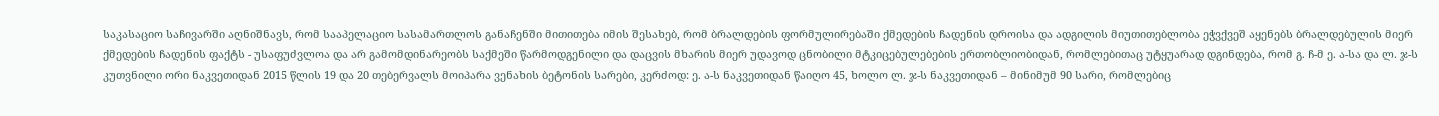საკასაციო საჩივარში აღნიშნავს, რომ სააპელაციო სასამართლოს განაჩენში მითითება იმის შესახებ, რომ ბრალდების ფორმულირებაში ქმედების ჩადენის დროისა და ადგილის მიუთითებლობა ეჭვქვეშ აყენებს ბრალდებულის მიერ ქმედების ჩადენის ფაქტს - უსაფუძვლოა და არ გამომდინარეობს საქმეში წარმოდგენილი და დაცვის მხარის მიერ უდავოდ ცნობილი მტკიცებულებების ერთობლიობიდან, რომლებითაც უტყუარად დგინდება, რომ გ. ჩ-მ ე. ა-სა და ლ. ჯ-ს კუთვნილი ორი ნაკვეთიდან 2015 წლის 19 და 20 თებერვალს მოიპარა ვენახის ბეტონის სარები, კერძოდ: ე. ა-ს ნაკვეთიდან წაიღო 45, ხოლო ლ. ჯ-ს ნაკვეთიდან – მინიმუმ 90 სარი, რომლებიც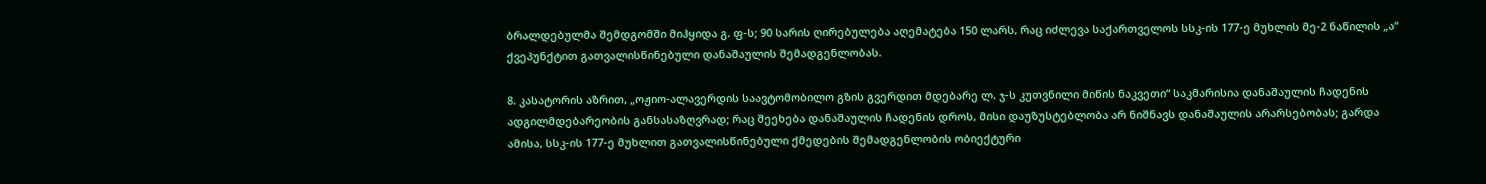ბრალდებულმა შემდგომში მიჰყიდა გ. ფ-ს; 90 სარის ღირებულება აღემატება 150 ლარს, რაც იძლევა საქართველოს სსკ-ის 177-ე მუხლის მე-2 ნაწილის „ა“ ქვეპუნქტით გათვალისწინებული დანაშაულის შემადგენლობას.

8. კასატორის აზრით, „ოჟიო-ალავერდის საავტომობილო გზის გვერდით მდებარე ლ. ჯ-ს კუთვნილი მიწის ნაკვეთი“ საკმარისია დანაშაულის ჩადენის ადგილმდებარეობის განსასაზღვრად; რაც შეეხება დანაშაულის ჩადენის დროს, მისი დაუზუსტებლობა არ ნიშნავს დანაშაულის არარსებობას; გარდა ამისა, სსკ-ის 177-ე მუხლით გათვალისწინებული ქმედების შემადგენლობის ობიექტური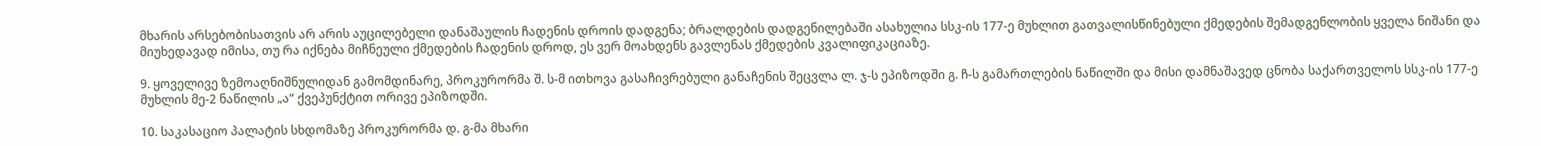მხარის არსებობისათვის არ არის აუცილებელი დანაშაულის ჩადენის დროის დადგენა; ბრალდების დადგენილებაში ასახულია სსკ-ის 177-ე მუხლით გათვალისწინებული ქმედების შემადგენლობის ყველა ნიშანი და მიუხედავად იმისა, თუ რა იქნება მიჩნეული ქმედების ჩადენის დროდ, ეს ვერ მოახდენს გავლენას ქმედების კვალიფიკაციაზე.

9. ყოველივე ზემოაღნიშნულიდან გამომდინარე, პროკურორმა შ. ს-მ ითხოვა გასაჩივრებული განაჩენის შეცვლა ლ. ჯ-ს ეპიზოდში გ. ჩ-ს გამართლების ნაწილში და მისი დამნაშავედ ცნობა საქართველოს სსკ-ის 177-ე მუხლის მე-2 ნაწილის „ა“ ქვეპუნქტით ორივე ეპიზოდში.

10. საკასაციო პალატის სხდომაზე პროკურორმა დ. გ-მა მხარი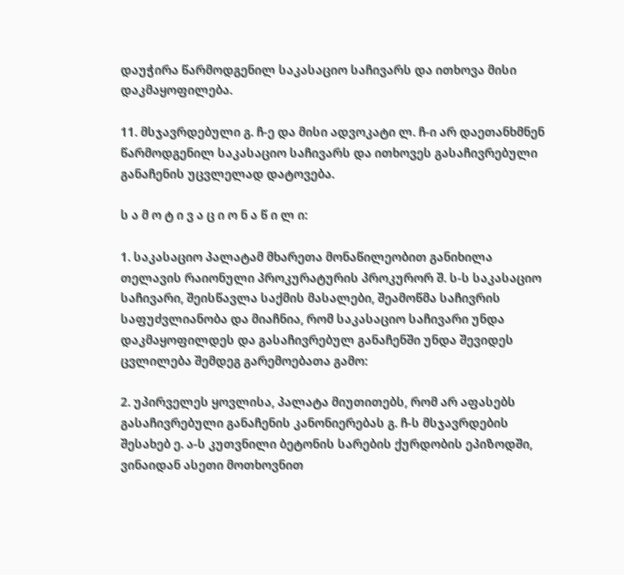დაუჭირა წარმოდგენილ საკასაციო საჩივარს და ითხოვა მისი დაკმაყოფილება.

11. მსჯავრდებული გ. ჩ-ე და მისი ადვოკატი ლ. ჩ-ი არ დაეთანხმნენ წარმოდგენილ საკასაციო საჩივარს და ითხოვეს გასაჩივრებული განაჩენის უცვლელად დატოვება.

ს ა მ ო ტ ი ვ ა ც ი ო ნ ა წ ი ლ ი:

1. საკასაციო პალატამ მხარეთა მონაწილეობით განიხილა თელავის რაიონული პროკურატურის პროკურორ შ. ს-ს საკასაციო საჩივარი, შეისწავლა საქმის მასალები, შეამოწმა საჩივრის საფუძვლიანობა და მიაჩნია, რომ საკასაციო საჩივარი უნდა დაკმაყოფილდეს და გასაჩივრებულ განაჩენში უნდა შევიდეს ცვლილება შემდეგ გარემოებათა გამო:

2. უპირველეს ყოვლისა, პალატა მიუთითებს, რომ არ აფასებს გასაჩივრებული განაჩენის კანონიერებას გ. ჩ-ს მსჯავრდების შესახებ ე. ა-ს კუთვნილი ბეტონის სარების ქურდობის ეპიზოდში, ვინაიდან ასეთი მოთხოვნით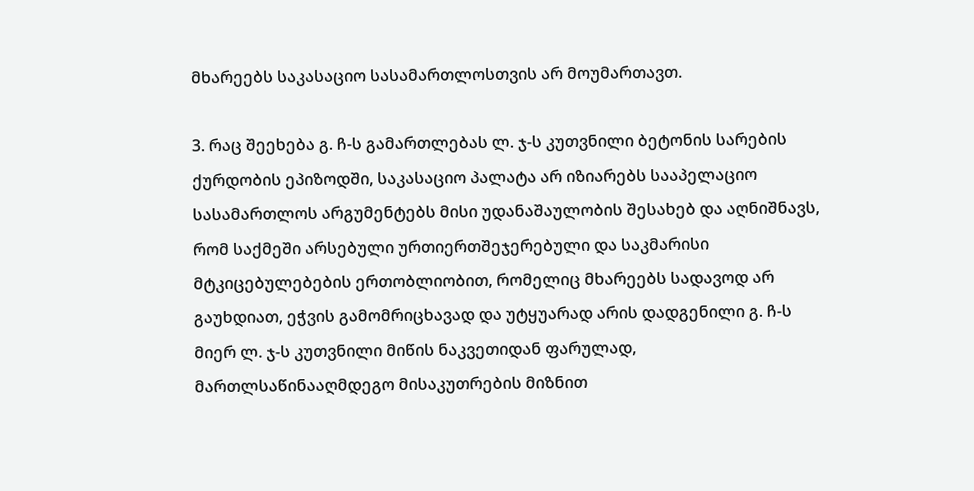მხარეებს საკასაციო სასამართლოსთვის არ მოუმართავთ.

3. რაც შეეხება გ. ჩ-ს გამართლებას ლ. ჯ-ს კუთვნილი ბეტონის სარების ქურდობის ეპიზოდში, საკასაციო პალატა არ იზიარებს სააპელაციო სასამართლოს არგუმენტებს მისი უდანაშაულობის შესახებ და აღნიშნავს, რომ საქმეში არსებული ურთიერთშეჯერებული და საკმარისი მტკიცებულებების ერთობლიობით, რომელიც მხარეებს სადავოდ არ გაუხდიათ, ეჭვის გამომრიცხავად და უტყუარად არის დადგენილი გ. ჩ-ს მიერ ლ. ჯ-ს კუთვნილი მიწის ნაკვეთიდან ფარულად, მართლსაწინააღმდეგო მისაკუთრების მიზნით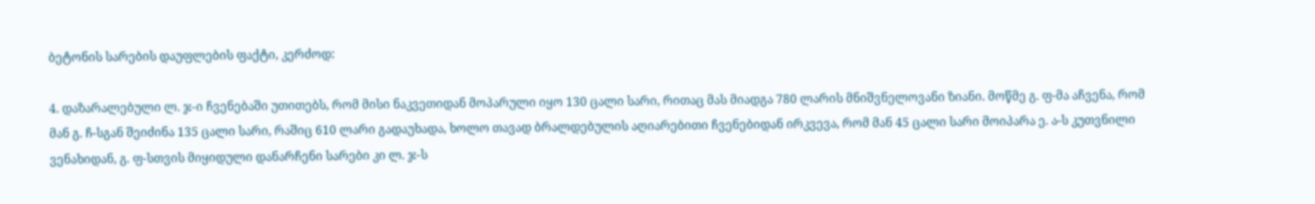ბეტონის სარების დაუფლების ფაქტი, კერძოდ:

4. დაზარალებული ლ. ჯ-ი ჩვენებაში უთითებს, რომ მისი ნაკვეთიდან მოპარული იყო 130 ცალი სარი, რითაც მას მიადგა 780 ლარის მნიშვნელოვანი ზიანი. მოწმე გ. ფ-მა აჩვენა, რომ მან გ. ჩ-სგან შეიძინა 135 ცალი სარი, რაშიც 610 ლარი გადაუხადა, ხოლო თავად ბრალდებულის აღიარებითი ჩვენებიდან ირკვევა, რომ მან 45 ცალი სარი მოიპარა ე. ა-ს კუთვნილი ვენახიდან, გ. ფ-სთვის მიყიდული დანარჩენი სარები კი ლ. ჯ-ს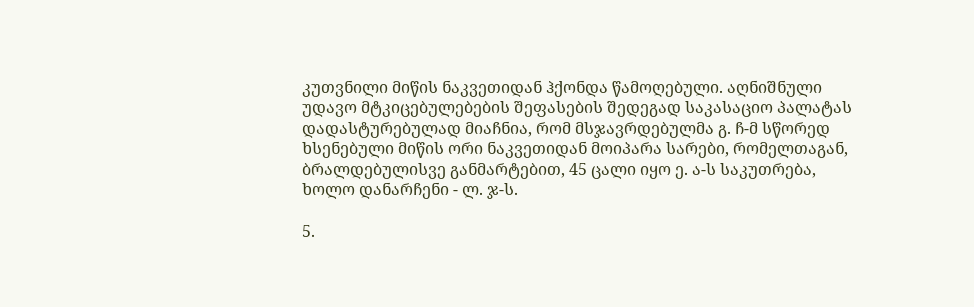კუთვნილი მიწის ნაკვეთიდან ჰქონდა წამოღებული. აღნიშნული უდავო მტკიცებულებების შეფასების შედეგად საკასაციო პალატას დადასტურებულად მიაჩნია, რომ მსჯავრდებულმა გ. ჩ-მ სწორედ ხსენებული მიწის ორი ნაკვეთიდან მოიპარა სარები, რომელთაგან, ბრალდებულისვე განმარტებით, 45 ცალი იყო ე. ა-ს საკუთრება, ხოლო დანარჩენი - ლ. ჯ-ს.

5.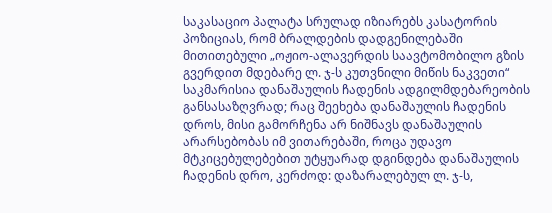საკასაციო პალატა სრულად იზიარებს კასატორის პოზიციას, რომ ბრალდების დადგენილებაში მითითებული „ოჟიო-ალავერდის საავტომობილო გზის გვერდით მდებარე ლ. ჯ-ს კუთვნილი მიწის ნაკვეთი“ საკმარისია დანაშაულის ჩადენის ადგილმდებარეობის განსასაზღვრად; რაც შეეხება დანაშაულის ჩადენის დროს, მისი გამორჩენა არ ნიშნავს დანაშაულის არარსებობას იმ ვითარებაში, როცა უდავო მტკიცებულებებით უტყუარად დგინდება დანაშაულის ჩადენის დრო, კერძოდ: დაზარალებულ ლ. ჯ-ს,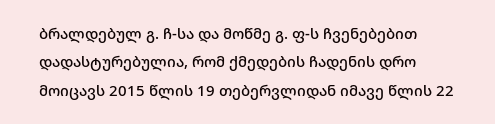ბრალდებულ გ. ჩ-სა და მოწმე გ. ფ-ს ჩვენებებით დადასტურებულია, რომ ქმედების ჩადენის დრო მოიცავს 2015 წლის 19 თებერვლიდან იმავე წლის 22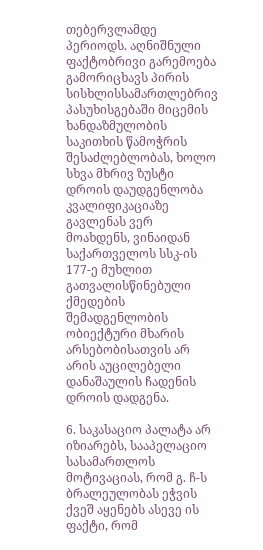თებერვლამდე პერიოდს. აღნიშნული ფაქტობრივი გარემოება გამორიცხავს პირის სისხლისსამართლებრივ პასუხისგებაში მიცემის ხანდაზმულობის საკითხის წამოჭრის შესაძლებლობას, ხოლო სხვა მხრივ ზუსტი დროის დაუდგენლობა კვალიფიკაციაზე გავლენას ვერ მოახდენს, ვინაიდან საქართველოს სსკ-ის 177-ე მუხლით გათვალისწინებული ქმედების შემადგენლობის ობიექტური მხარის არსებობისათვის არ არის აუცილებელი დანაშაულის ჩადენის დროის დადგენა.

6. საკასაციო პალატა არ იზიარებს, სააპელაციო სასამართლოს მოტივაციას, რომ გ. ჩ-ს ბრალეულობას ეჭვის ქვეშ აყენებს ასევე ის ფაქტი, რომ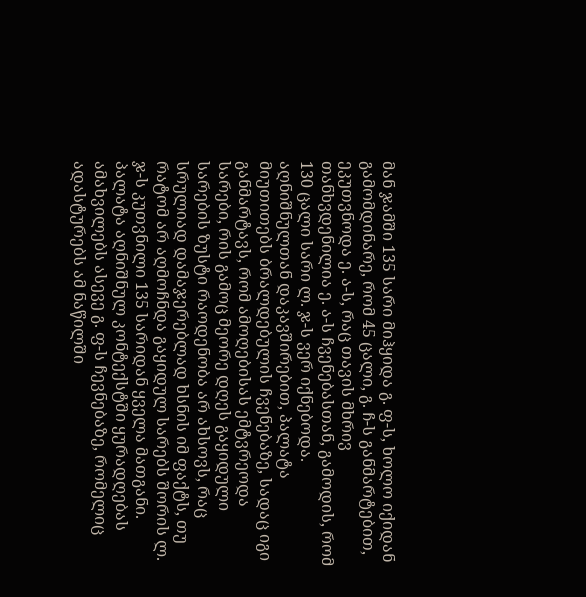მან ჯამში 135 სარი მიჰყიდა გ. ფ-ს, ხოლო იქიდან გამომდინარე, რომ 45 ცალი, გ. ჩ-ს განმარტებით, ეკუთვნოდა ე. ა-ს, რაც თავის მხრივ თანხვდენილია ე. ა-ს ჩვენებასთან, გამოდის, რომ 130 ცალი სარი ლ. ჯ-ს ვერ იქნებოდა. აღნიშნულთან დაკავშირებით, პალატა მიუთითებს ბრალდებულის ჩვენებაზე, სადაც იგი განმარტავს, რომ ამოღებისას ემტვრეოდა სარები, რის გამოც მეორე დღეს გაყიდული სარების ზუსტი რაოდენობა არ ახსოვს, რაც სრულიად დამაჯერებლად ხსნის იმ ფაქტს, თუ რატომ არ აღმოჩნდა გაყიდულ სარებს შორის ლ. ჯ-ს კუთვნილი 135 სარიდან ყველა მათგანი. პალატა აღნიშნულ კონტექსტში ყურადღებას ამახვილებს ასევე გ. ფ-ს ჩევნებაზე, რომელიც ადასტურებს ამ ნაწილში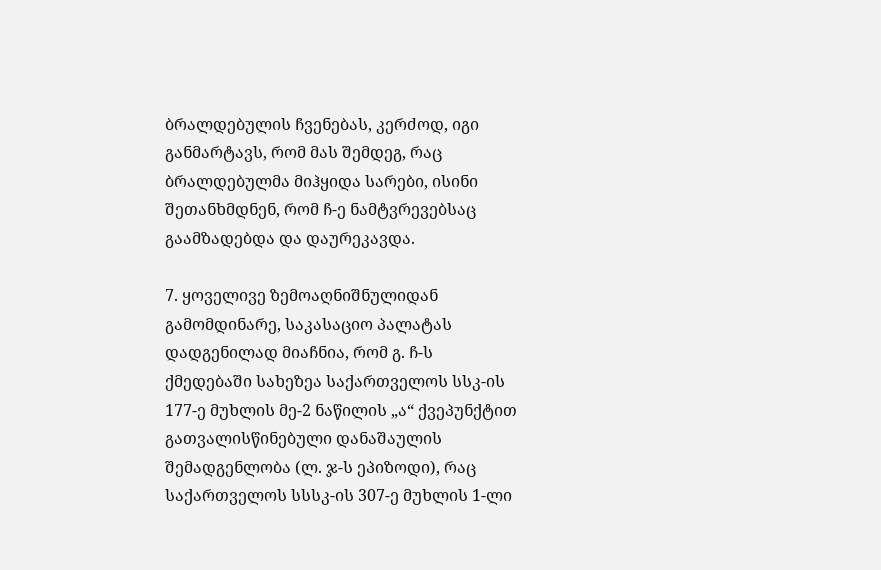ბრალდებულის ჩვენებას, კერძოდ, იგი განმარტავს, რომ მას შემდეგ, რაც ბრალდებულმა მიჰყიდა სარები, ისინი შეთანხმდნენ, რომ ჩ-ე ნამტვრევებსაც გაამზადებდა და დაურეკავდა.

7. ყოველივე ზემოაღნიშნულიდან გამომდინარე, საკასაციო პალატას დადგენილად მიაჩნია, რომ გ. ჩ-ს ქმედებაში სახეზეა საქართველოს სსკ-ის 177-ე მუხლის მე-2 ნაწილის „ა“ ქვეპუნქტით გათვალისწინებული დანაშაულის შემადგენლობა (ლ. ჯ-ს ეპიზოდი), რაც საქართველოს სსსკ-ის 307-ე მუხლის 1-ლი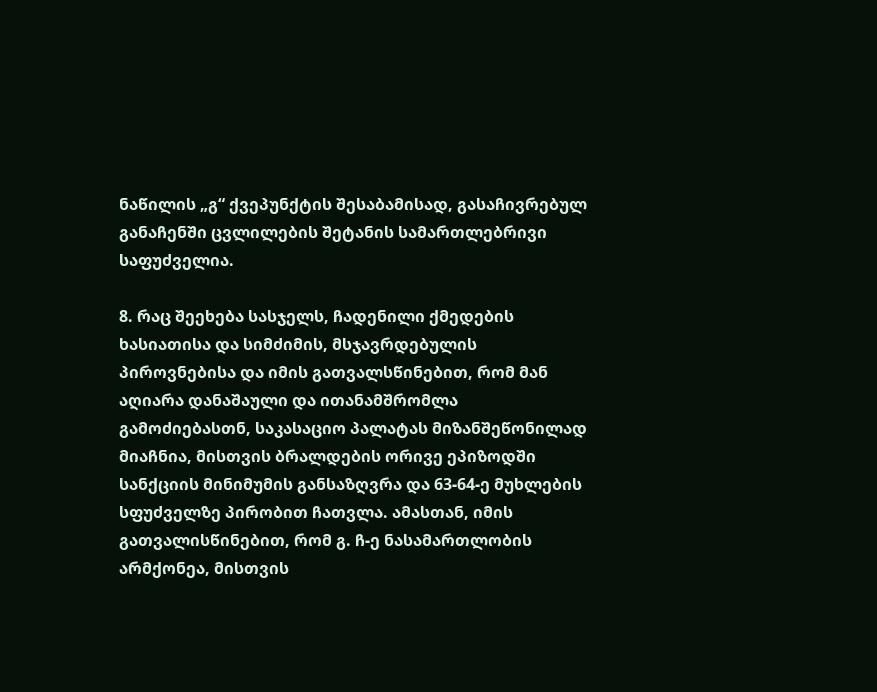ნაწილის „გ“ ქვეპუნქტის შესაბამისად, გასაჩივრებულ განაჩენში ცვლილების შეტანის სამართლებრივი საფუძველია.

8. რაც შეეხება სასჯელს, ჩადენილი ქმედების ხასიათისა და სიმძიმის, მსჯავრდებულის პიროვნებისა და იმის გათვალსწინებით, რომ მან აღიარა დანაშაული და ითანამშრომლა გამოძიებასთნ, საკასაციო პალატას მიზანშეწონილად მიაჩნია, მისთვის ბრალდების ორივე ეპიზოდში სანქციის მინიმუმის განსაზღვრა და 63-64-ე მუხლების სფუძველზე პირობით ჩათვლა. ამასთან, იმის გათვალისწინებით, რომ გ. ჩ-ე ნასამართლობის არმქონეა, მისთვის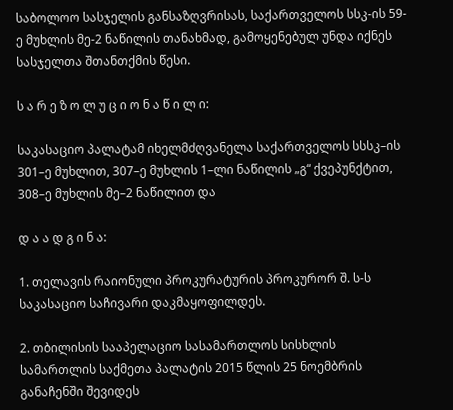საბოლოო სასჯელის განსაზღვრისას, საქართველოს სსკ-ის 59-ე მუხლის მე-2 ნაწილის თანახმად, გამოყენებულ უნდა იქნეს სასჯელთა შთანთქმის წესი.

ს ა რ ე ზ ო ლ უ ც ი ო ნ ა წ ი ლ ი:

საკასაციო პალატამ იხელმძღვანელა საქართველოს სსსკ–ის 301–ე მუხლით, 307–ე მუხლის 1–ლი ნაწილის „გ“ ქვეპუნქტით, 308–ე მუხლის მე–2 ნაწილით და

დ ა ა დ გ ი ნ ა:

1. თელავის რაიონული პროკურატურის პროკურორ შ. ს-ს საკასაციო საჩივარი დაკმაყოფილდეს.

2. თბილისის სააპელაციო სასამართლოს სისხლის სამართლის საქმეთა პალატის 2015 წლის 25 ნოემბრის განაჩენში შევიდეს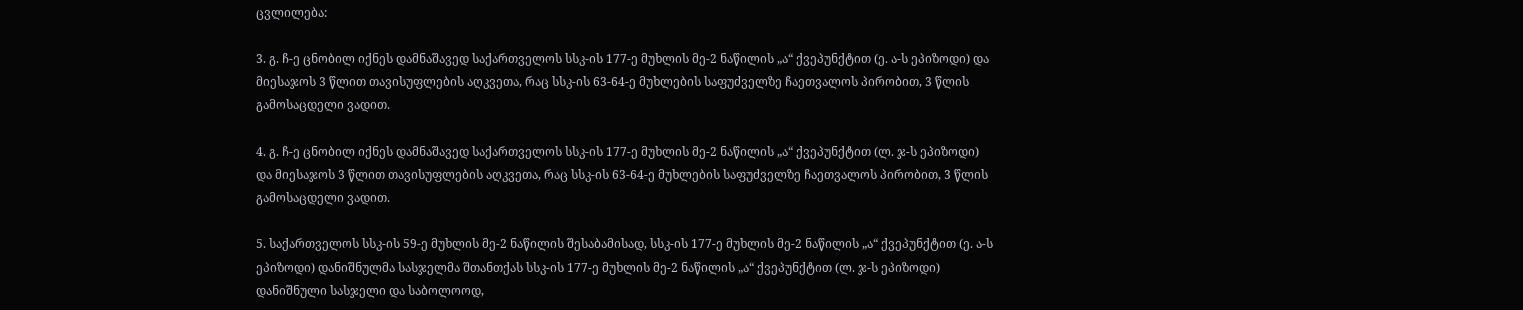ცვლილება:

3. გ. ჩ-ე ცნობილ იქნეს დამნაშავედ საქართველოს სსკ-ის 177-ე მუხლის მე-2 ნაწილის „ა“ ქვეპუნქტით (ე. ა-ს ეპიზოდი) და მიესაჯოს 3 წლით თავისუფლების აღკვეთა, რაც სსკ-ის 63-64-ე მუხლების საფუძველზე ჩაეთვალოს პირობით, 3 წლის გამოსაცდელი ვადით.

4. გ. ჩ-ე ცნობილ იქნეს დამნაშავედ საქართველოს სსკ-ის 177-ე მუხლის მე-2 ნაწილის „ა“ ქვეპუნქტით (ლ. ჯ-ს ეპიზოდი) და მიესაჯოს 3 წლით თავისუფლების აღკვეთა, რაც სსკ-ის 63-64-ე მუხლების საფუძველზე ჩაეთვალოს პირობით, 3 წლის გამოსაცდელი ვადით.

5. საქართველოს სსკ-ის 59-ე მუხლის მე-2 ნაწილის შესაბამისად, სსკ-ის 177-ე მუხლის მე-2 ნაწილის „ა“ ქვეპუნქტით (ე. ა-ს ეპიზოდი) დანიშნულმა სასჯელმა შთანთქას სსკ-ის 177-ე მუხლის მე-2 ნაწილის „ა“ ქვეპუნქტით (ლ. ჯ-ს ეპიზოდი) დანიშნული სასჯელი და საბოლოოდ,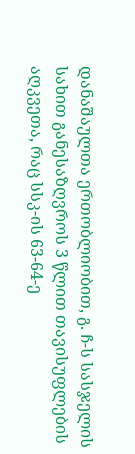დანაშაულთა ერთობლიობით, გ. ჩ-ს სასჯელის სახით განესაზღვროს 3 წლით თავისუფლების აღკვეთა, რაც სსკ-ის 63-64-ე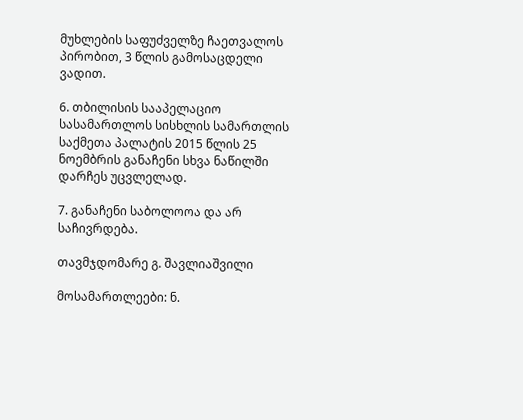მუხლების საფუძველზე ჩაეთვალოს პირობით, 3 წლის გამოსაცდელი ვადით.

6. თბილისის სააპელაციო სასამართლოს სისხლის სამართლის საქმეთა პალატის 2015 წლის 25 ნოემბრის განაჩენი სხვა ნაწილში დარჩეს უცვლელად.

7. განაჩენი საბოლოოა და არ საჩივრდება.

თავმჯდომარე გ. შავლიაშვილი

მოსამართლეები: ნ.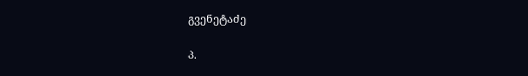გვენეტაძე

პ.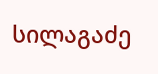სილაგაძე